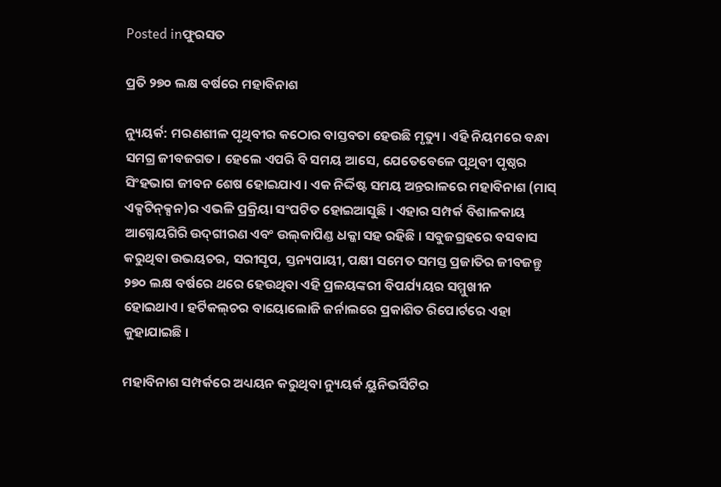Posted inଫୁରସତ

ପ୍ରତି ୨୭୦ ଲକ୍ଷ ବର୍ଷରେ ମହାବିନାଶ

ନ୍ୟୁୟର୍କ: ମରଣଶୀଳ ପୃଥିବୀର କଠୋର ବାସ୍ତବତା ହେଉଛି ମୃତ୍ୟୁ। ଏହି ନିୟମରେ ବନ୍ଧା ସମଗ୍ର ଜୀବଜଗତ। ହେଲେ ଏପରି ବି ସମୟ ଆସେ, ଯେତେବେଳେ ପୃଥିବୀ ପୃଷ୍ଠର ସିଂହଭାଗ ଜୀବନ ଶେଷ ହୋଇଯାଏ। ଏକ ନିର୍ଦ୍ଦିଷ୍ଟ ସମୟ ଅନ୍ତରାଳରେ ମହାବିନାଶ (ମାସ୍‌ ଏକ୍ସଟିନ୍‌କ୍ସନ)ର ଏଭଳି ପ୍ରକ୍ରିୟା ସଂଘଟିତ ହୋଇଆସୁଛି। ଏହାର ସମ୍ପର୍କ ବିଶାଳକାୟ ଆଗ୍ନେୟଗିରି ଉଦ୍‌ଗୀରଣ ଏବଂ ଉଲ୍‌କାପିଣ୍ଡ ଧକ୍କା ସହ ରହିଛି। ସବୁଜଗ୍ରହରେ ବସବାସ କରୁଥିବା ଉଭୟଚର, ସରୀସୃପ, ସ୍ତନ୍ୟପାୟୀ, ପକ୍ଷୀ ସମେତ ସମସ୍ତ ପ୍ରଜାତିର ଜୀବଜନ୍ତୁ ୨୭୦ ଲକ୍ଷ ବର୍ଷରେ ଥରେ ହେଉଥିବା ଏହି ପ୍ରଳୟଙ୍କରୀ ବିପର୍ଯ୍ୟୟର ସମ୍ମୁଖୀନ ହୋଇଥାଏ। ହର୍ଟିକଲ୍‌ଚର ବାୟୋଲୋଜି ଜର୍ନାଲରେ ପ୍ରକାଶିତ ରିପୋର୍ଟରେ ଏହା କୁହାଯାଇଛି।

ମହାବିନାଶ ସମ୍ପର୍କରେ ଅଧ୍ୟୟନ କରୁଥିବା ନ୍ୟୁୟର୍କ ୟୁନିଭର୍ସିଟିର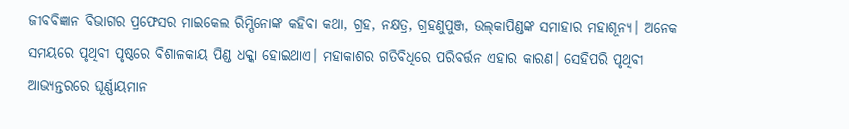ଜୀବବିଜ୍ଞାନ ବିଭାଗର ପ୍ରଫେସର ମାଇକେଲ ରିମ୍ପିନୋଙ୍କ କହିବା କଥା, ଗ୍ରହ, ନକ୍ଷତ୍ର, ଗ୍ରହଣୁପୁଞ୍ଜ, ଉଲ୍‌କାପିଣ୍ଡଙ୍କ ସମାହାର ମହାଶୂନ୍ୟ। ଅନେକ ସମୟରେ ପୃଥିବୀ ପୃଷ୍ଠରେ ବିଶାଳକାୟ ପିଣ୍ଡ ଧକ୍କା ହୋଇଥାଏ। ମହାକାଶର ଗତିବିଧିରେ ପରିବର୍ତ୍ତନ ଏହାର କାରଣ। ସେହିପରି ପୃଥିବୀ ଆଭ୍ୟନ୍ତରରେ ଘୂର୍ଣ୍ଣାୟମାନ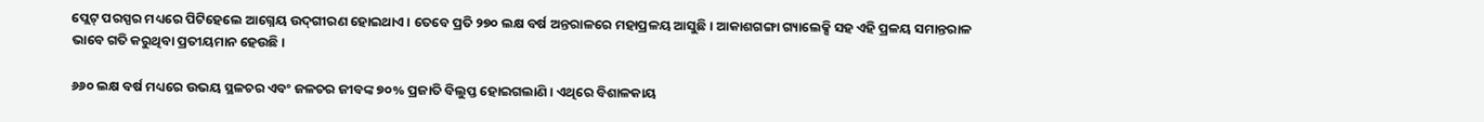ପ୍ଲେଟ୍‌ ପରସ୍ପର ମଧ୍ୟରେ ପିଟିହେଲେ ଆଗ୍ନେୟ ଉଦ୍‌ଗୀରଣ ହୋଇଥାଏ। ତେବେ ପ୍ରତି ୨୭୦ ଲକ୍ଷ ବର୍ଷ ଅନ୍ତରାଳରେ ମହାପ୍ରଳୟ ଆସୁଛି। ଆକାଶଗଙ୍ଗା ଗ୍ୟାଲେକ୍ସି ସହ ଏହି ପ୍ରଳୟ ସମାନ୍ତରାଳ ଭାବେ ଗତି କରୁଥିବା ପ୍ରତୀୟମାନ ହେଉଛି।

୬୬୦ ଲକ୍ଷ ବର୍ଷ ମଧ୍ୟରେ ଉଭୟ ସ୍ଥଳଚର ଏବଂ ଜଳଚର ଜୀବଙ୍କ ୭୦% ପ୍ରଜାତି ବିଲୁପ୍ତ ହୋଇଗଲାଣି। ଏଥିରେ ବିଶାଳକାୟ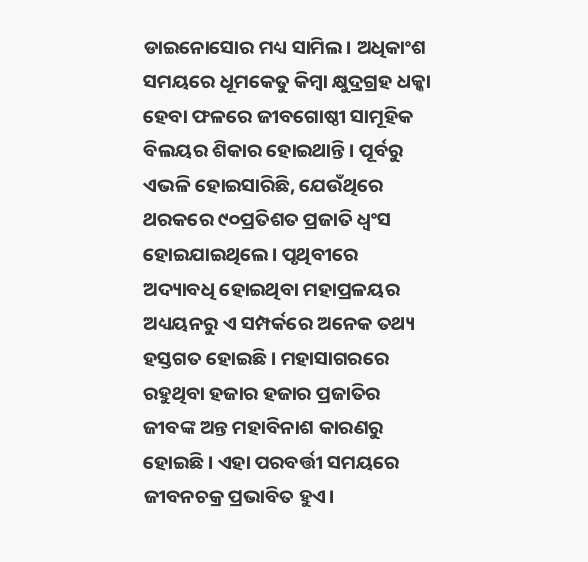ଡାଇନୋସୋର ମଧ୍ୟ ସାମିଲ। ଅଧିକାଂଶ ସମୟରେ ଧୂମକେତୁ କିମ୍ବା କ୍ଷୁଦ୍ରଗ୍ରହ ଧକ୍କା ହେବା ଫଳରେ ଜୀବଗୋଷ୍ଠୀ ସାମୂହିକ ବିଲୟର ଶିକାର ହୋଇଥାନ୍ତି। ପୂର୍ବରୁ ଏଭଳି ହୋଇସାରିଛି, ଯେଉଁଥିରେ ଥରକରେ ୯୦ପ୍ରତିଶତ ପ୍ରଜାତି ଧ୍ୱଂସ ହୋଇଯାଇଥିଲେ। ପୃଥିବୀରେ ଅଦ୍ୟାବଧି ହୋଇଥିବା ମହାପ୍ରଳୟର ଅଧ୍ୟୟନରୁ ଏ ସମ୍ପର୍କରେ ଅନେକ ତଥ୍ୟ ହସ୍ତଗତ ହୋଇଛି। ମହାସାଗରରେ ରହୁଥିବା ହଜାର ହଜାର ପ୍ରଜାତିର ଜୀବଙ୍କ ଅନ୍ତ ମହାବିନାଶ କାରଣରୁ ହୋଇଛି। ଏହା ପରବର୍ତ୍ତୀ ସମୟରେ ଜୀବନଚକ୍ର ପ୍ରଭାବିତ ହୁଏ।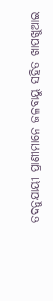ତଦନୁଯାୟୀ ପ୍ରାଣୀମାନେ ଜଳବାୟୁ ସହିତ ଖାପଖୁଆଇ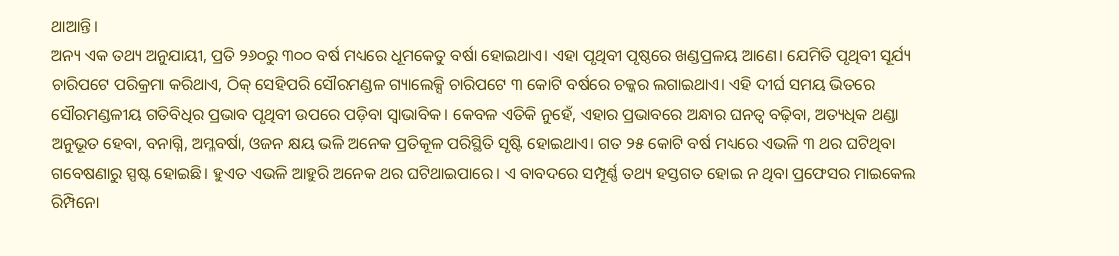ଥାଆନ୍ତି।
ଅନ୍ୟ ଏକ ତଥ୍ୟ ଅନୁଯାୟୀ, ପ୍ରତି ୨୬୦ରୁ ୩୦୦ ବର୍ଷ ମଧ୍ୟରେ ଧୂମକେତୁ ବର୍ଷା ହୋଇଥାଏ। ଏହା ପୃଥିବୀ ପୃଷ୍ଠରେ ଖଣ୍ଡପ୍ରଳୟ ଆଣେ। ଯେମିତି ପୃଥିବୀ ସୂର୍ଯ୍ୟ ଚାରିପଟେ ପରିକ୍ରମା କରିଥାଏ, ଠିକ୍‌ ସେହିପରି ସୌରମଣ୍ଡଳ ଗ୍ୟାଲେକ୍ସି ଚାରିପଟେ ୩ କୋଟି ବର୍ଷରେ ଚକ୍କର ଲଗାଇଥାଏ। ଏହି ଦୀର୍ଘ ସମୟ ଭିତରେ ସୌରମଣ୍ଡଳୀୟ ଗତିବିଧିର ପ୍ରଭାବ ପୃଥିବୀ ଉପରେ ପଡ଼ିବା ସ୍ବାଭାବିକ। କେବଳ ଏତିକି ନୁହେଁ, ଏହାର ପ୍ରଭାବରେ ଅନ୍ଧାର ଘନତ୍ୱ ବଢ଼ିବା, ଅତ୍ୟଧିକ ଥଣ୍ଡା ଅନୁଭୂତ ହେବା, ବନାଗ୍ନି, ଅମ୍ଳବର୍ଷା, ଓଜନ କ୍ଷୟ ଭଳି ଅନେକ ପ୍ରତିକୂଳ ପରିସ୍ଥିତି ସୃଷ୍ଟି ହୋଇଥାଏ। ଗତ ୨୫ କୋଟି ବର୍ଷ ମଧ୍ୟରେ ଏଭଳି ୩ ଥର ଘଟିଥିବା ଗବେଷଣାରୁ ସ୍ପଷ୍ଟ ହୋଇଛି। ହୁଏତ ଏଭଳି ଆହୁରି ଅନେକ ଥର ଘଟିଥାଇପାରେ। ଏ ବାବଦରେ ସମ୍ପୂର୍ଣ୍ଣ ତଥ୍ୟ ହସ୍ତଗତ ହୋଇ ନ ଥିବା ପ୍ରଫେସର ମାଇକେଲ ରିମ୍ପିନୋ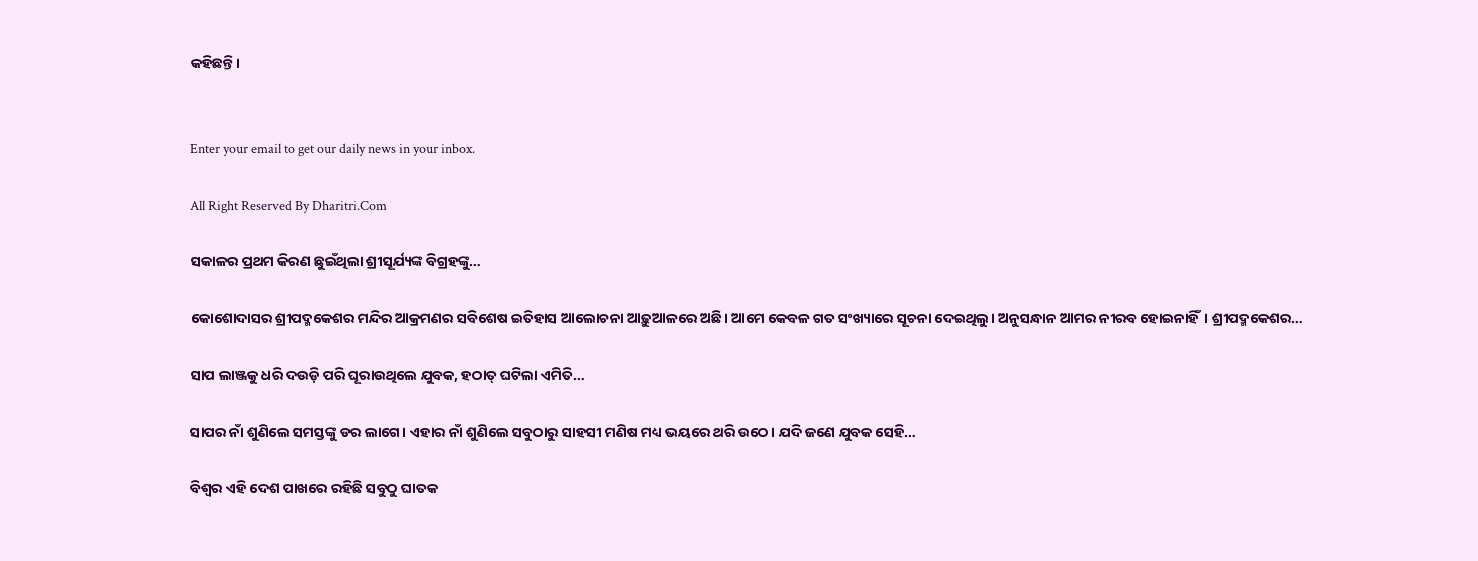କହିଛନ୍ତି।


Enter your email to get our daily news in your inbox.

All Right Reserved By Dharitri.Com

ସକାଳର ପ୍ରଥମ କିରଣ ଛୁଇଁଥିଲା ଶ୍ରୀସୂର୍ଯ୍ୟଙ୍କ ବିଗ୍ରହଙ୍କୁ…

କୋଶୋଦାସର ଶ୍ରୀପଦ୍ମକେଶର ମନ୍ଦିର ଆକ୍ରମଣର ସବିଶେଷ ଇତିହାସ ଆଲୋଚନା ଆଢ଼ୁଆଳରେ ଅଛି। ଆମେ କେବଳ ଗତ ସଂଖ୍ୟାରେ ସୂଚନା ଦେଇଥିଲୁ। ଅନୁସନ୍ଧାନ ଆମର ନୀରବ ହୋଇନାହିଁ। ଶ୍ରୀପଦ୍ମକେଶର…

ସାପ ଲାଞ୍ଜକୁ ଧରି ଦଉଡ଼ି ପରି ଘୂରାଉଥିଲେ ଯୁବକ, ହଠାତ୍‌ ଘଟିଲା ଏମିତି…

ସାପର ନାଁ ଶୁଣିଲେ ସମସ୍ତଙ୍କୁ ଡର ଲାଗେ। ଏହାର ନାଁ ଶୁଣିଲେ ସବୁଠାରୁ ସାହସୀ ମଣିଷ ମଧ୍ୟ ଭୟରେ ଥରି ଉଠେ। ଯଦି ଜଣେ ଯୁବକ ସେହି…

ବିଶ୍ୱର ଏହି ଦେଶ ପାଖରେ ରହିଛି ସବୁଠୁ ଘାତକ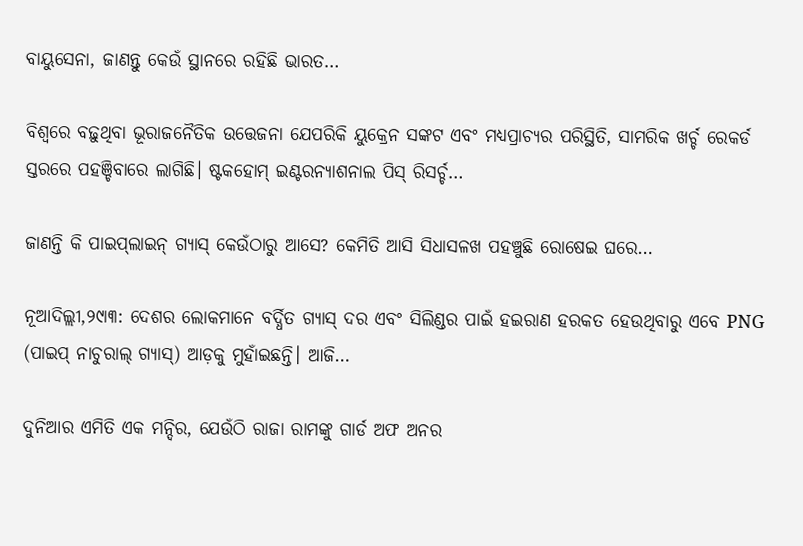ବାୟୁସେନା, ଜାଣନ୍ତୁ କେଉଁ ସ୍ଥାନରେ ରହିଛି ଭାରତ…

ବିଶ୍ୱରେ ବଢ଼ୁଥିବା ଭୂରାଜନୈତିକ ଉତ୍ତେଜନା ଯେପରିକି ୟୁକ୍ରେନ ସଙ୍କଟ ଏବଂ ମଧ୍ୟପ୍ରାଚ୍ୟର ପରିସ୍ଥିତି, ସାମରିକ ଖର୍ଚ୍ଚ ରେକର୍ଡ ସ୍ତରରେ ପହଞ୍ଚିବାରେ ଲାଗିଛି। ଷ୍ଟକହୋମ୍‌ ଇଣ୍ଟରନ୍ୟାଶନାଲ ପିସ୍‌ ରିସର୍ଚ୍ଚ…

ଜାଣନ୍ତି କି ପାଇପ୍‌ଲାଇନ୍‌ ଗ୍ୟାସ୍‌ କେଉଁଠାରୁ ଆସେ? କେମିତି ଆସି ସିଧାସଳଖ ପହଞ୍ଚୁଛି ରୋଷେଇ ଘରେ…

ନୂଆଦିଲ୍ଲୀ,୨୯ା୩: ଦେଶର ଲୋକମାନେ ବର୍ଦ୍ଧିତ ଗ୍ୟାସ୍‌ ଦର ଏବଂ ସିଲିଣ୍ଡର ପାଇଁ ହଇରାଣ ହରକତ ହେଉଥିବାରୁ ଏବେ PNG (ପାଇପ୍‌ ନାଚୁରାଲ୍‌ ଗ୍ୟାସ୍‌) ଆଡ଼କୁ ମୁହାଁଇଛନ୍ତି। ଆଜି…

ଦୁନିଆର ଏମିତି ଏକ ମନ୍ଦିର, ଯେଉଁଠି ରାଜା ରାମଙ୍କୁ ଗାର୍ଡ ଅଫ ଅନର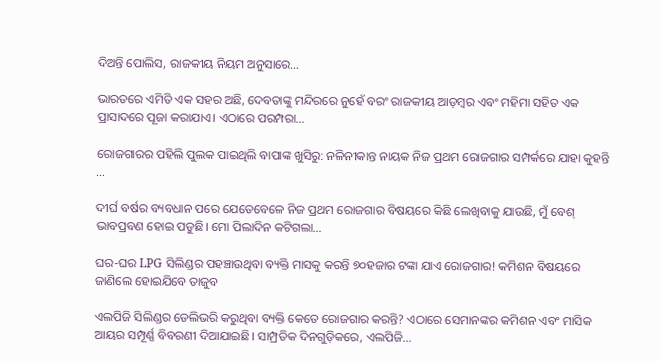ଦିଅନ୍ତି ପୋଲିସ, ରାଜକୀୟ ନିୟମ ଅନୁସାରେ…

ଭାରତରେ ଏମିତି ଏକ ସହର ଅଛି, ଦେବତାଙ୍କୁ ମନ୍ଦିରରେ ନୁହେଁ ବରଂ ରାଜକୀୟ ଆଡ଼ମ୍ବର ଏବଂ ମହିମା ସହିତ ଏକ ପ୍ରାସାଦରେ ପୂଜା କରାଯାଏ। ଏଠାରେ ପରମ୍ପରା…

ରୋଜଗାରର ପହିଲି ପୁଲକ ପାଇଥିଲି ବାପାଙ୍କ ଖୁସିରୁ: ନଳିନୀକାନ୍ତ ନାୟକ ନିଜ ପ୍ରଥମ ରୋଜଗାର ସମ୍ପର୍କରେ ଯାହା କୁହନ୍ତି …

ଦୀର୍ଘ ବର୍ଷର ବ୍ୟବଧାନ ପରେ ଯେତେବେଳେ ନିଜ ପ୍ରଥମ ରୋଜଗାର ବିଷୟରେ କିଛି ଲେଖିବାକୁ ଯାଉଛି, ମୁଁ ବେଶ୍‌ ଭାବପ୍ରବଣ ହୋଇ ପଡୁଛି। ମୋ ପିଲାଦିନ କଟିଗଲା…

ଘର-ଘର LPG ସିଲିଣ୍ଡର ପହଞ୍ଚାଉଥିବା ବ୍ୟକ୍ତି ମାସକୁ କରନ୍ତି ୭୦ହଜାର ଟଙ୍କା ଯାଏ ରୋଜଗାର! କମିଶନ ବିଷୟରେ ଜାଣିଲେ ହୋଇଯିବେ ତାଜୁବ

ଏଲପିଜି ସିଲିଣ୍ଡର ଡେଲିଭରି କରୁଥିବା ବ୍ୟକ୍ତି କେତେ ରୋଜଗାର କରନ୍ତି? ଏଠାରେ ସେମାନଙ୍କର କମିଶନ ଏବଂ ମାସିକ ଆୟର ସମ୍ପୂର୍ଣ୍ଣ ବିବରଣୀ ଦିଆଯାଇଛି। ସାମ୍ପ୍ରତିକ ଦିନଗୁଡ଼ିକରେ, ଏଲପିଜି…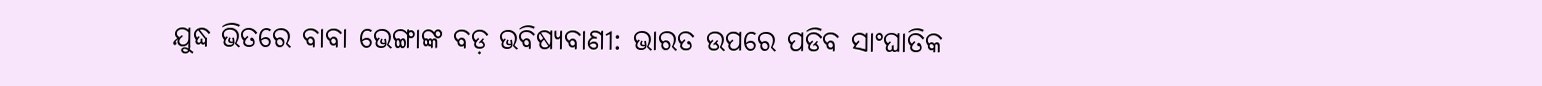ଯୁଦ୍ଧ ଭିତରେ ବାବା ଭେଙ୍ଗାଙ୍କ ବଡ଼ ଭବିଷ୍ୟବାଣୀ: ଭାରତ ଉପରେ ପଡିବ ସାଂଘାତିକ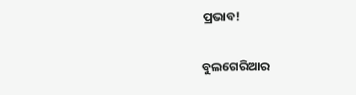ପ୍ରଭାବ!

ବୁଲଗେରିଆର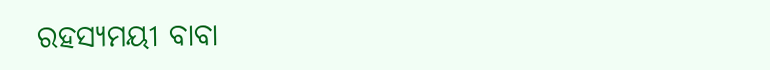ରହସ୍ୟମୟୀ ବାବା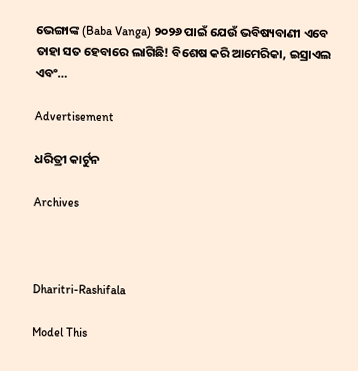ଭେଙ୍ଗାଙ୍କ (Baba Vanga) ୨୦୨୬ ପାଇଁ ଯେଉଁ ଭବିଷ୍ୟବାଣୀ ଏବେ ତାହା ସତ ହେବାରେ ଲାଗିଛି! ବିଶେଷ କରି ଆମେରିକା, ଇସ୍ରାଏଲ ଏବଂ…

Advertisement

ଧରିତ୍ରୀ କାର୍ଟୁନ

Archives



Dharitri-Rashifala

Model This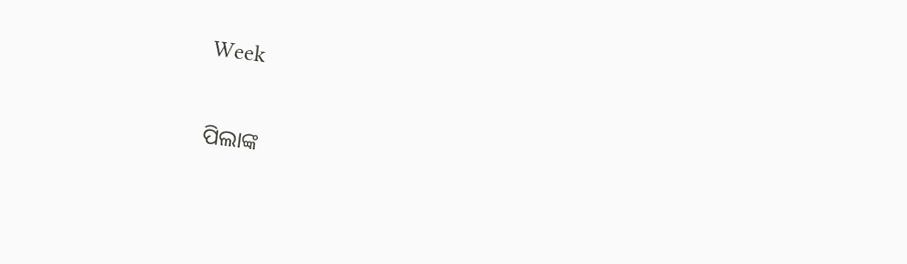Week

ପିଲାଙ୍କ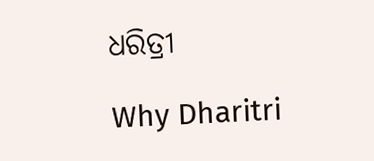ଧରିତ୍ରୀ

Why Dharitri